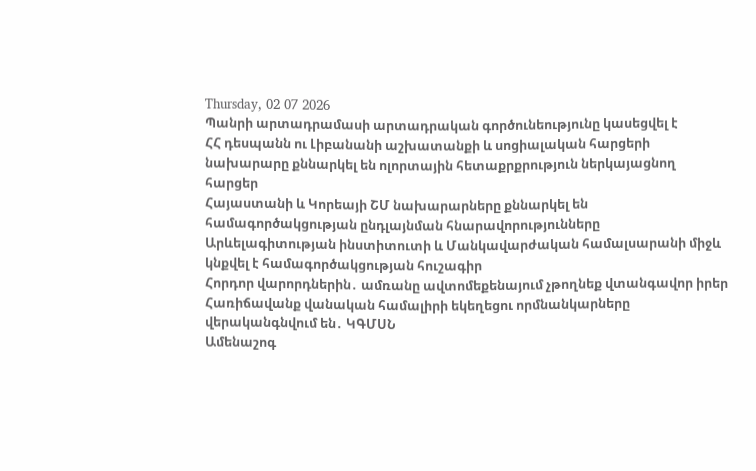Thursday, 02 07 2026
Պանրի արտադրամասի արտադրական գործունեությունը կասեցվել է
ՀՀ դեսպանն ու Լիբանանի աշխատանքի և սոցիալական հարցերի նախարարը քննարկել են ոլորտային հետաքրքրություն ներկայացնող հարցեր
Հայաստանի և Կորեայի ՇՄ նախարարները քննարկել են համագործակցության ընդլայնման հնարավորությունները
Արևելագիտության ինստիտուտի և Մանկավարժական համալսարանի միջև կնքվել է համագործակցության հուշագիր
Հորդոր վարորդներին․ ամռանը ավտոմեքենայում չթողնեք վտանգավոր իրեր
Հառիճավանք վանական համալիրի եկեղեցու որմնանկարները վերականգնվում են․ ԿԳՄՍՆ
Ամենաշոգ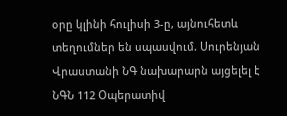օրը կլինի հուլիսի 3-ը, այնուհետև տեղումներ են սպասվում. Սուրենյան
Վրաստանի ՆԳ նախարարն այցելել է ՆԳՆ 112 Օպերատիվ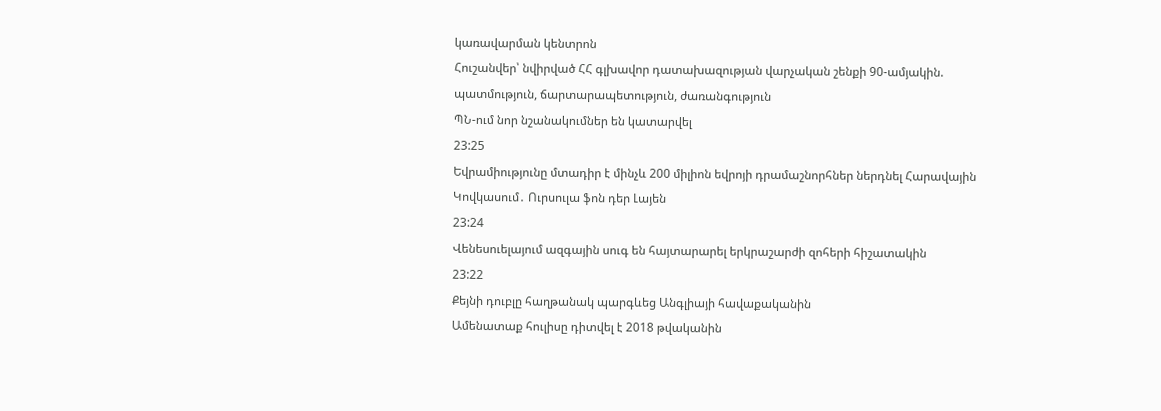կառավարման կենտրոն
Հուշանվեր՝ նվիրված ՀՀ գլխավոր դատախազության վարչական շենքի 90-ամյակին. պատմություն, ճարտարապետություն, ժառանգություն
ՊՆ-ում նոր նշանակումներ են կատարվել
23:25
Եվրամիությունը մտադիր է մինչև 200 միլիոն եվրոյի դրամաշնորհներ ներդնել Հարավային Կովկասում․ Ուրսուլա ֆոն դեր Լայեն
23:24
Վենեսուելայում ազգային սուգ են հայտարարել երկրաշարժի զոհերի հիշատակին
23:22
Քեյնի դուբլը հաղթանակ պարգևեց Անգլիայի հավաքականին
Ամենատաք հուլիսը դիտվել է 2018 թվականին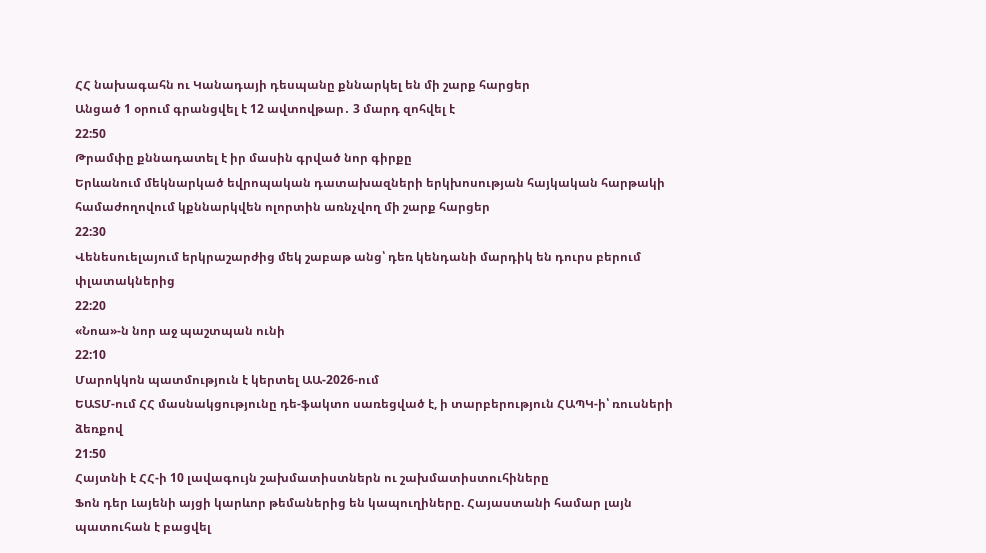ՀՀ նախագահն ու Կանադայի դեսպանը քննարկել են մի շարք հարցեր
Անցած 1 օրում գրանցվել է 12 ավտովթար․ 3 մարդ զոհվել է
22:50
Թրամփը քննադատել է իր մասին գրված նոր գիրքը
Երևանում մեկնարկած եվրոպական դատախազների երկխոսության հայկական հարթակի համաժողովում կքննարկվեն ոլորտին առնչվող մի շարք հարցեր
22:30
Վենեսուելայում երկրաշարժից մեկ շաբաթ անց՝ դեռ կենդանի մարդիկ են դուրս բերում փլատակներից
22:20
«Նոա»-ն նոր աջ պաշտպան ունի
22:10
Մարոկկոն պատմություն է կերտել ԱԱ-2026-ում
ԵԱՏՄ-ում ՀՀ մասնակցությունը դե-ֆակտո սառեցված է, ի տարբերություն ՀԱՊԿ-ի՝ ռուսների ձեռքով
21:50
Հայտնի է ՀՀ-ի 10 լավագույն շախմատիստներն ու շախմատիստուհիները
Ֆոն դեր Լայենի այցի կարևոր թեմաներից են կապուղիները. Հայաստանի համար լայն պատուհան է բացվել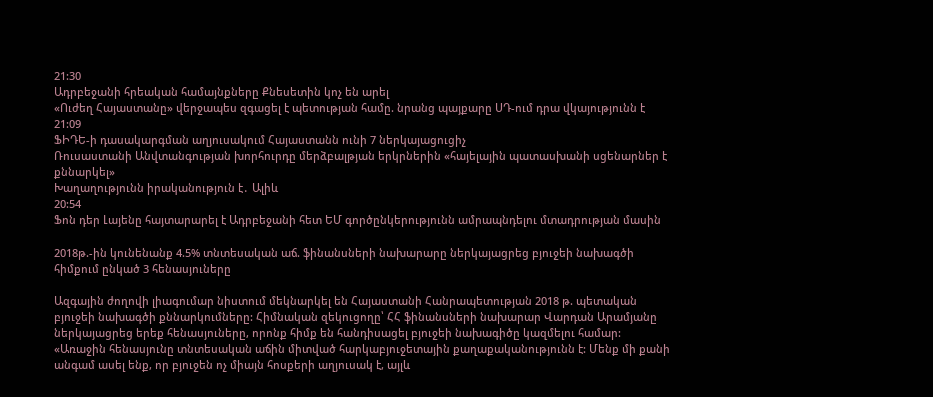21:30
Ադրբեջանի հրեական համայնքները Քնեսետին կոչ են արել
«Ուժեղ Հայաստանը» վերջապես զգացել է պետության համը. նրանց պայքարը ՍԴ-ում դրա վկայությունն է
21:09
ՖԻԴԵ-ի դասակարգման աղյուսակում Հայաստանն ունի 7 ներկայացուցիչ
Ռուսաստանի Անվտանգության խորհուրդը մերձբալթյան երկրներին «հայելային պատասխանի սցենարներ է քննարկել»
Խաղաղությունն իրականություն է․ Ալիև
20:54
Ֆոն դեր Լայենը հայտարարել է Ադրբեջանի հետ ԵՄ գործընկերությունն ամրապնդելու մտադրության մասին

2018թ.-ին կունենանք 4.5% տնտեսական աճ. ֆինանսների նախարարը ներկայացրեց բյուջեի նախագծի հիմքում ընկած 3 հենասյուները

Ազգային ժողովի լիագումար նիստում մեկնարկել են Հայաստանի Հանրապետության 2018 թ. պետական բյուջեի նախագծի քննարկումները: Հիմնական զեկուցողը՝ ՀՀ ֆինանսների նախարար Վարդան Արամյանը ներկայացրեց երեք հենասյուները, որոնք հիմք են հանդիսացել բյուջեի նախագիծը կազմելու համար: «Առաջին հենասյունը տնտեսական աճին միտված հարկաբյուջետային քաղաքականությունն է: Մենք մի քանի անգամ ասել ենք, որ բյուջեն ոչ միայն հոսքերի աղյուսակ է, այլև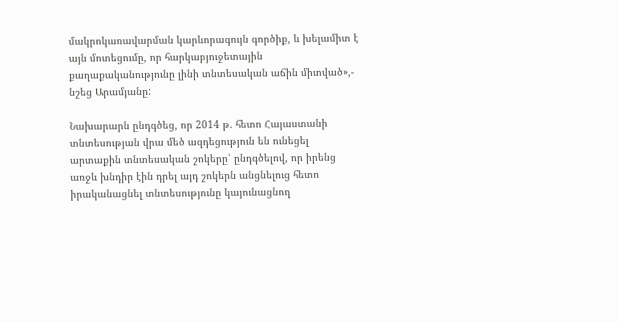մակրոկառավարման կարևորագույն գործիք, և խելամիտ է այն մոտեցումը, որ հարկաբյուջետային քաղաքականությունը լինի տնտեսական աճին միտված»,- նշեց Արամյանը:

Նախարարն ընդգծեց, որ 2014 թ. հետո Հայաստանի տնտեսության վրա մեծ ազդեցություն են ունեցել արտաքին տնտեսական շոկերը՝ ընդգծելով, որ իրենց առջև խնդիր էին դրել այդ շոկերն անցնելուց հետո իրականացնել տնտեսությունը կայունացնող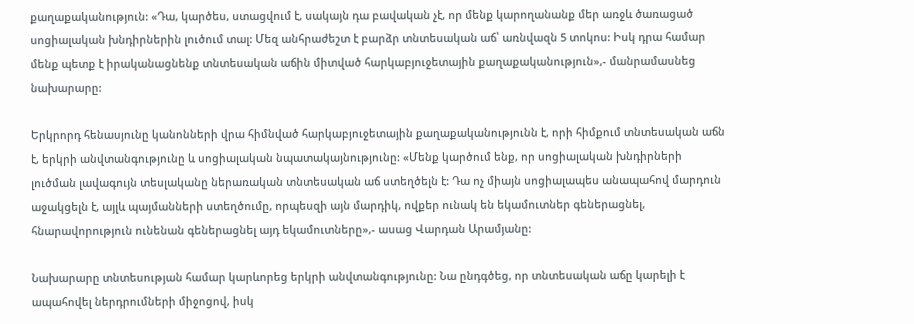քաղաքականություն: «Դա, կարծես, ստացվում է, սակայն դա բավական չէ, որ մենք կարողանանք մեր առջև ծառացած սոցիալական խնդիրներին լուծում տալ: Մեզ անհրաժեշտ է բարձր տնտեսական աճ՝ առնվազն 5 տոկոս: Իսկ դրա համար մենք պետք է իրականացնենք տնտեսական աճին միտված հարկաբյուջետային քաղաքականություն»,- մանրամասնեց նախարարը:

Երկրորդ հենասյունը կանոնների վրա հիմնված հարկաբյուջետային քաղաքականությունն է, որի հիմքում տնտեսական աճն է, երկրի անվտանգությունը և սոցիալական նպատակայնությունը: «Մենք կարծում ենք, որ սոցիալական խնդիրների լուծման լավագույն տեսլականը ներառական տնտեսական աճ ստեղծելն է: Դա ոչ միայն սոցիալապես անապահով մարդուն աջակցելն է, այլև պայմանների ստեղծումը, որպեսզի այն մարդիկ, ովքեր ունակ են եկամուտներ գեներացնել, հնարավորություն ունենան գեներացնել այդ եկամուտները»,- ասաց Վարդան Արամյանը:

Նախարարը տնտեսության համար կարևորեց երկրի անվտանգությունը: Նա ընդգծեց, որ տնտեսական աճը կարելի է ապահովել ներդրումների միջոցով, իսկ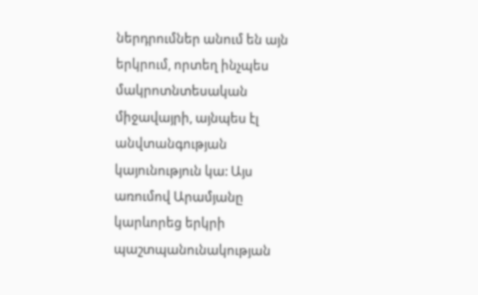ներդրումներ անում են այն երկրում, որտեղ ինչպես մակրոտնտեսական միջավայրի, այնպես էլ անվտանգության կայունություն կա: Այս առումով Արամյանը կարևորեց երկրի պաշտպանունակության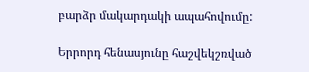բարձր մակարդակի ապահովումը:

Երրորդ հենասյունը հաշվեկշռված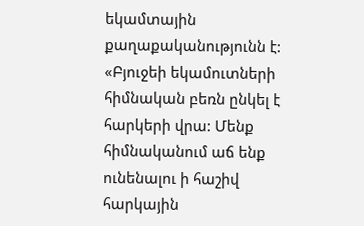եկամտային քաղաքականությունն է: «Բյուջեի եկամուտների հիմնական բեռն ընկել է հարկերի վրա: Մենք հիմնականում աճ ենք ունենալու ի հաշիվ հարկային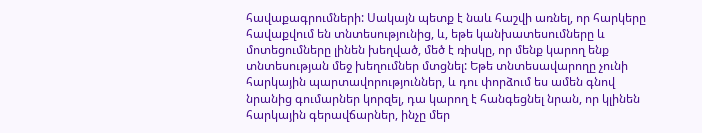հավաքագրումների: Սակայն պետք է նաև հաշվի առնել, որ հարկերը հավաքվում են տնտեսությունից, և, եթե կանխատեսումները և մոտեցումները լինեն խեղված, մեծ է ռիսկը, որ մենք կարող ենք տնտեսության մեջ խեղումներ մտցնել: Եթե տնտեսավարողը չունի հարկային պարտավորություններ, և դու փորձում ես ամեն գնով նրանից գումարներ կորզել, դա կարող է հանգեցնել նրան, որ կլինեն հարկային գերավճարներ, ինչը մեր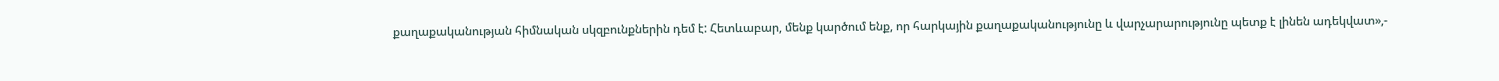քաղաքականության հիմնական սկզբունքներին դեմ է: Հետևաբար, մենք կարծում ենք, որ հարկային քաղաքականությունը և վարչարարությունը պետք է լինեն ադեկվատ»,-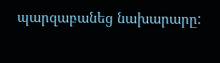պարզաբանեց նախարարը: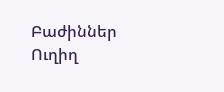Բաժիններ
Ուղիղ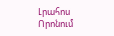Լրահոս
Որոնում